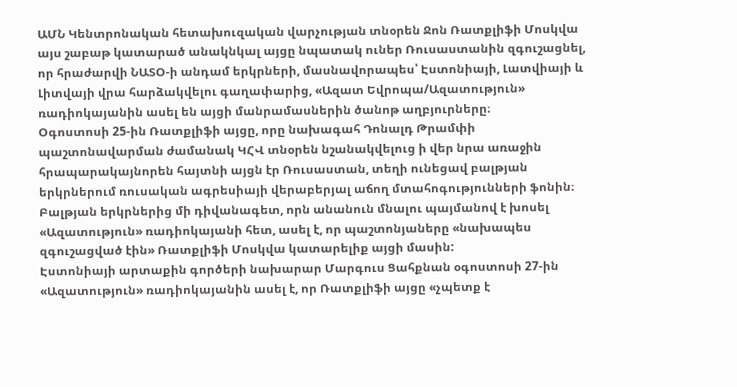ԱՄՆ Կենտրոնական հետախուզական վարչության տնօրեն Ջոն Ռատքլիֆի Մոսկվա այս շաբաթ կատարած անակնկալ այցը նպատակ ուներ Ռուսաստանին զգուշացնել, որ հրաժարվի ՆԱՏՕ-ի անդամ երկրների, մասնավորապես՝ Էստոնիայի, Լատվիայի և Լիտվայի վրա հարձակվելու գաղափարից, «Ազատ Եվրոպա/Ազատություն» ռադիոկայանին ասել են այցի մանրամասներին ծանոթ աղբյուրները։
Օգոստոսի 25-ին Ռատքլիֆի այցը, որը նախագահ Դոնալդ Թրամփի պաշտոնավարման ժամանակ ԿՀՎ տնօրեն նշանակվելուց ի վեր նրա առաջին հրապարակայնորեն հայտնի այցն էր Ռուսաստան, տեղի ունեցավ բալթյան երկրներում ռուսական ագրեսիայի վերաբերյալ աճող մտահոգությունների ֆոնին։
Բալթյան երկրներից մի դիվանագետ, որն անանուն մնալու պայմանով է խոսել «Ազատություն» ռադիոկայանի հետ, ասել է, որ պաշտոնյաները «նախապես զգուշացված էին» Ռատքլիֆի Մոսկվա կատարելիք այցի մասին:
Էստոնիայի արտաքին գործերի նախարար Մարգուս Ցահքնան օգոստոսի 27-ին «Ազատություն» ռադիոկայանին ասել է, որ Ռատքլիֆի այցը «չպետք է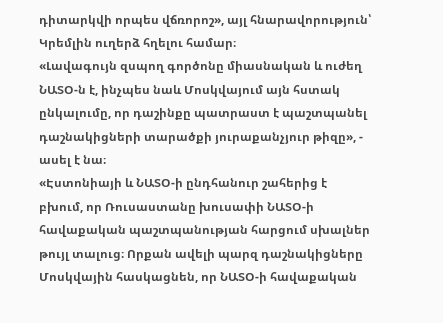դիտարկվի որպես վճռորոշ», այլ հնարավորություն՝ Կրեմլին ուղերձ հղելու համար։
«Լավագույն զսպող գործոնը միասնական և ուժեղ ՆԱՏՕ-ն է, ինչպես նաև Մոսկվայում այն հստակ ընկալումը, որ դաշինքը պատրաստ է պաշտպանել դաշնակիցների տարածքի յուրաքանչյուր թիզը», - ասել է նա։
«Էստոնիայի և ՆԱՏՕ-ի ընդհանուր շահերից է բխում, որ Ռուսաստանը խուսափի ՆԱՏՕ-ի հավաքական պաշտպանության հարցում սխալներ թույլ տալուց։ Որքան ավելի պարզ դաշնակիցները Մոսկվային հասկացնեն, որ ՆԱՏՕ-ի հավաքական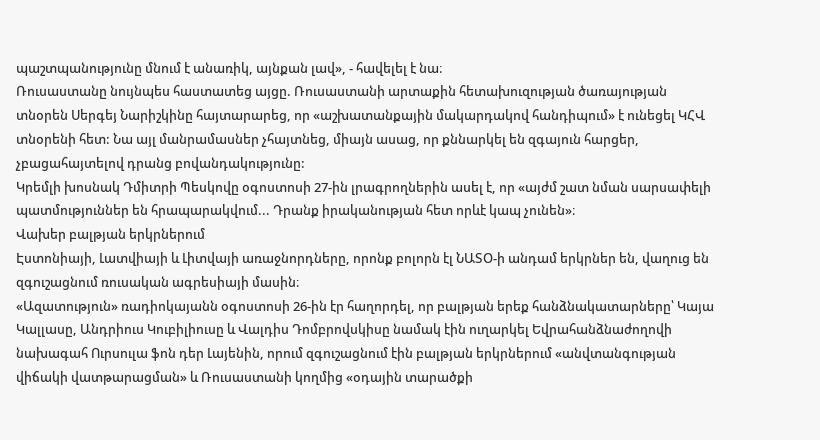պաշտպանությունը մնում է անառիկ, այնքան լավ», - հավելել է նա։
Ռուսաստանը նույնպես հաստատեց այցը. Ռուսաստանի արտաքին հետախուզության ծառայության տնօրեն Սերգեյ Նարիշկինը հայտարարեց, որ «աշխատանքային մակարդակով հանդիպում» է ունեցել ԿՀՎ տնօրենի հետ: Նա այլ մանրամասներ չհայտնեց, միայն ասաց, որ քննարկել են զգայուն հարցեր, չբացահայտելով դրանց բովանդակությունը:
Կրեմլի խոսնակ Դմիտրի Պեսկովը օգոստոսի 27-ին լրագրողներին ասել է, որ «այժմ շատ նման սարսափելի պատմություններ են հրապարակվում... Դրանք իրականության հետ որևէ կապ չունեն»։
Վախեր բալթյան երկրներում
Էստոնիայի, Լատվիայի և Լիտվայի առաջնորդները, որոնք բոլորն էլ ՆԱՏՕ-ի անդամ երկրներ են, վաղուց են զգուշացնում ռուսական ագրեսիայի մասին։
«Ազատություն» ռադիոկայանն օգոստոսի 26-ին էր հաղորդել, որ բալթյան երեք հանձնակատարները՝ Կայա Կալլասը, Անդրիուս Կուբիլիուսը և Վալդիս Դոմբրովսկիսը նամակ էին ուղարկել Եվրահանձնաժողովի նախագահ Ուրսուլա ֆոն դեր Լայենին, որում զգուշացնում էին բալթյան երկրներում «անվտանգության վիճակի վատթարացման» և Ռուսաստանի կողմից «օդային տարածքի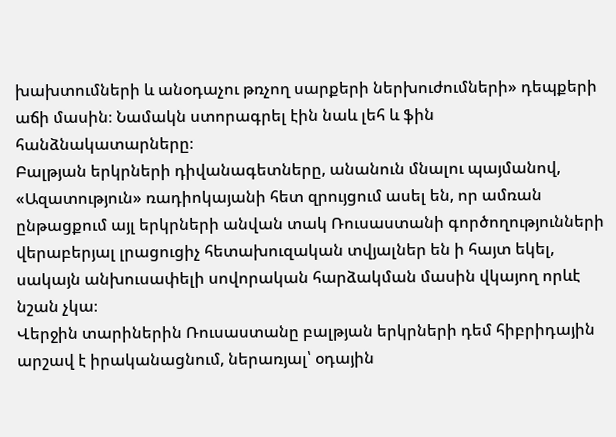խախտումների և անօդաչու թռչող սարքերի ներխուժումների» դեպքերի աճի մասին։ Նամակն ստորագրել էին նաև լեհ և ֆին հանձնակատարները։
Բալթյան երկրների դիվանագետները, անանուն մնալու պայմանով, «Ազատություն» ռադիոկայանի հետ զրույցում ասել են, որ ամռան ընթացքում այլ երկրների անվան տակ Ռուսաստանի գործողությունների վերաբերյալ լրացուցիչ հետախուզական տվյալներ են ի հայտ եկել, սակայն անխուսափելի սովորական հարձակման մասին վկայող որևէ նշան չկա։
Վերջին տարիներին Ռուսաստանը բալթյան երկրների դեմ հիբրիդային արշավ է իրականացնում, ներառյալ՝ օդային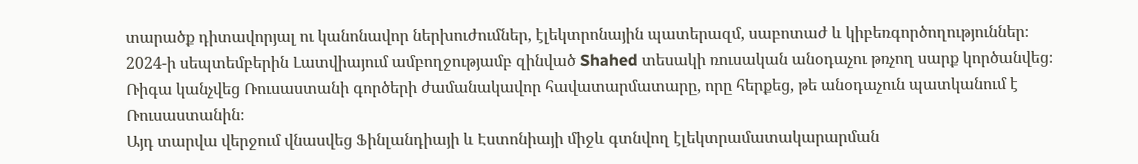տարածք դիտավորյալ ու կանոնավոր ներխուժումներ, էլեկտրոնային պատերազմ, սաբոտաժ և կիբեռգործողություններ։
2024-ի սեպտեմբերին Լատվիայում ամբողջությամբ զինված Shahed տեսակի ռուսական անօդաչու թռչող սարք կործանվեց։ Ռիգա կանչվեց Ռուսաստանի գործերի ժամանակավոր հավատարմատարը, որը հերքեց, թե անօդաչուն պատկանում է Ռուսաստանին։
Այդ տարվա վերջում վնասվեց Ֆինլանդիայի և Էստոնիայի միջև գտնվող էլեկտրամատակարարման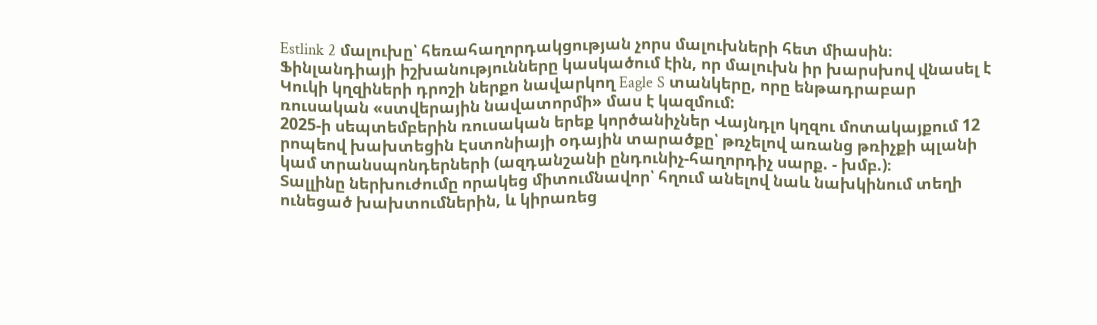Estlink 2 մալուխը՝ հեռահաղորդակցության չորս մալուխների հետ միասին։ Ֆինլանդիայի իշխանությունները կասկածում էին, որ մալուխն իր խարսխով վնասել է Կուկի կղզիների դրոշի ներքո նավարկող Eagle S տանկերը, որը ենթադրաբար ռուսական «ստվերային նավատորմի» մաս է կազմում:
2025-ի սեպտեմբերին ռուսական երեք կործանիչներ Վայնդլո կղզու մոտակայքում 12 րոպեով խախտեցին Էստոնիայի օդային տարածքը՝ թռչելով առանց թռիչքի պլանի կամ տրանսպոնդերների (ազդանշանի ընդունիչ-հաղորդիչ սարք. - խմբ.)։
Տալլինը ներխուժումը որակեց միտումնավոր՝ հղում անելով նաև նախկինում տեղի ունեցած խախտումներին, և կիրառեց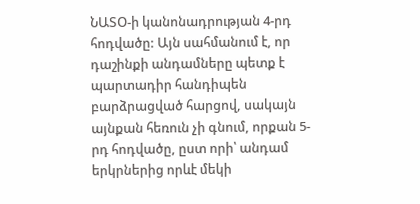ՆԱՏՕ-ի կանոնադրության 4-րդ հոդվածը: Այն սահմանում է, որ դաշինքի անդամները պետք է պարտադիր հանդիպեն բարձրացված հարցով, սակայն այնքան հեռուն չի գնում, որքան 5-րդ հոդվածը, ըստ որի՝ անդամ երկրներից որևէ մեկի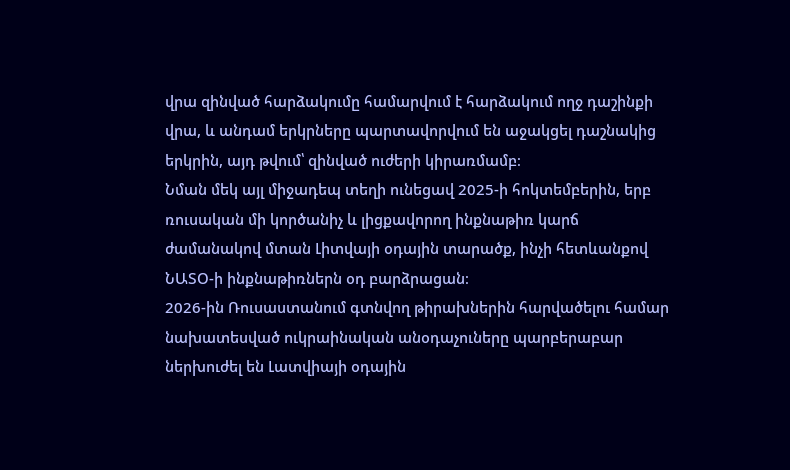վրա զինված հարձակումը համարվում է հարձակում ողջ դաշինքի վրա, և անդամ երկրները պարտավորվում են աջակցել դաշնակից երկրին, այդ թվում՝ զինված ուժերի կիրառմամբ։
Նման մեկ այլ միջադեպ տեղի ունեցավ 2025-ի հոկտեմբերին, երբ ռուսական մի կործանիչ և լիցքավորող ինքնաթիռ կարճ ժամանակով մտան Լիտվայի օդային տարածք, ինչի հետևանքով ՆԱՏՕ-ի ինքնաթիռներն օդ բարձրացան։
2026-ին Ռուսաստանում գտնվող թիրախներին հարվածելու համար նախատեսված ուկրաինական անօդաչուները պարբերաբար ներխուժել են Լատվիայի օդային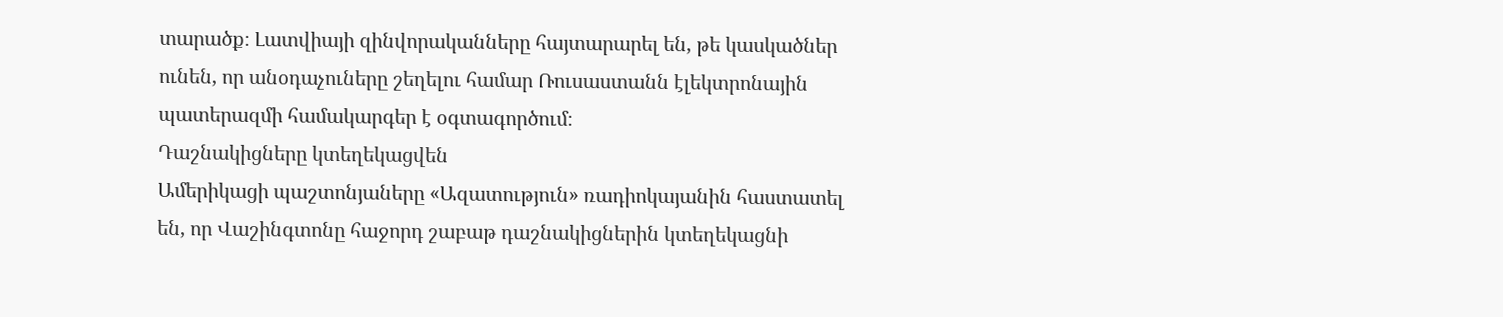տարածք։ Լատվիայի զինվորականները հայտարարել են, թե կասկածներ ունեն, որ անօդաչուները շեղելու համար Ռուսաստանն էլեկտրոնային պատերազմի համակարգեր է օգտագործում։
Դաշնակիցները կտեղեկացվեն
Ամերիկացի պաշտոնյաները «Ազատություն» ռադիոկայանին հաստատել են, որ Վաշինգտոնը հաջորդ շաբաթ դաշնակիցներին կտեղեկացնի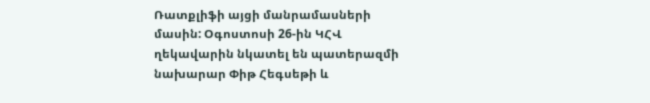Ռատքլիֆի այցի մանրամասների մասին: Օգոստոսի 26-ին ԿՀՎ ղեկավարին նկատել են պատերազմի նախարար Փիթ Հեգսեթի և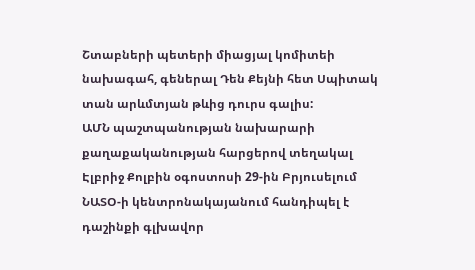Շտաբների պետերի միացյալ կոմիտեի նախագահ, գեներալ Դեն Քեյնի հետ Սպիտակ տան արևմտյան թևից դուրս գալիս:
ԱՄՆ պաշտպանության նախարարի քաղաքականության հարցերով տեղակալ Էլբրիջ Քոլբին օգոստոսի 29-ին Բրյուսելում ՆԱՏՕ-ի կենտրոնակայանում հանդիպել է դաշինքի գլխավոր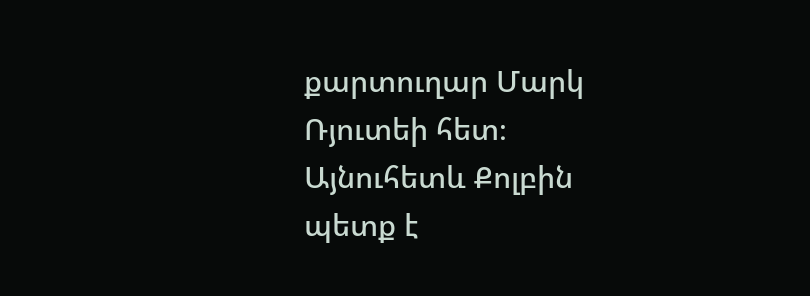քարտուղար Մարկ Ռյուտեի հետ։
Այնուհետև Քոլբին պետք է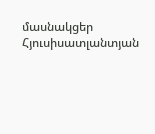մասնակցեր Հյուսիսատլանտյան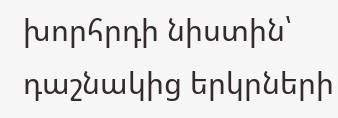խորհրդի նիստին՝ դաշնակից երկրների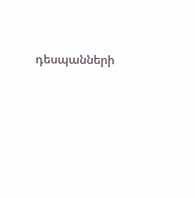դեսպանների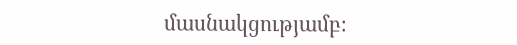մասնակցությամբ։